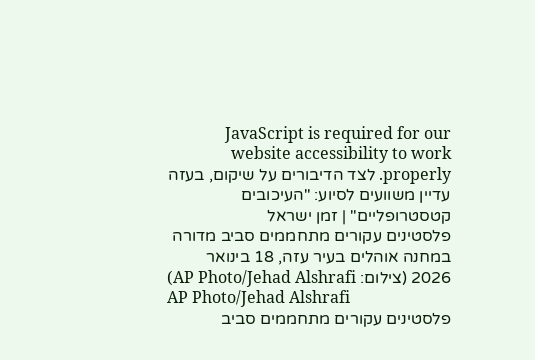JavaScript is required for our website accessibility to work properly. לצד הדיבורים על שיקום, בעזה עדיין משוועים לסיוע: "העיכובים קטסטרופליים" | זמן ישראל
פלסטינים עקורים מתחממים סביב מדורה במחנה אוהלים בעיר עזה, 18 בינואר 2026 (צילום: AP Photo/Jehad Alshrafi)
AP Photo/Jehad Alshrafi
פלסטינים עקורים מתחממים סביב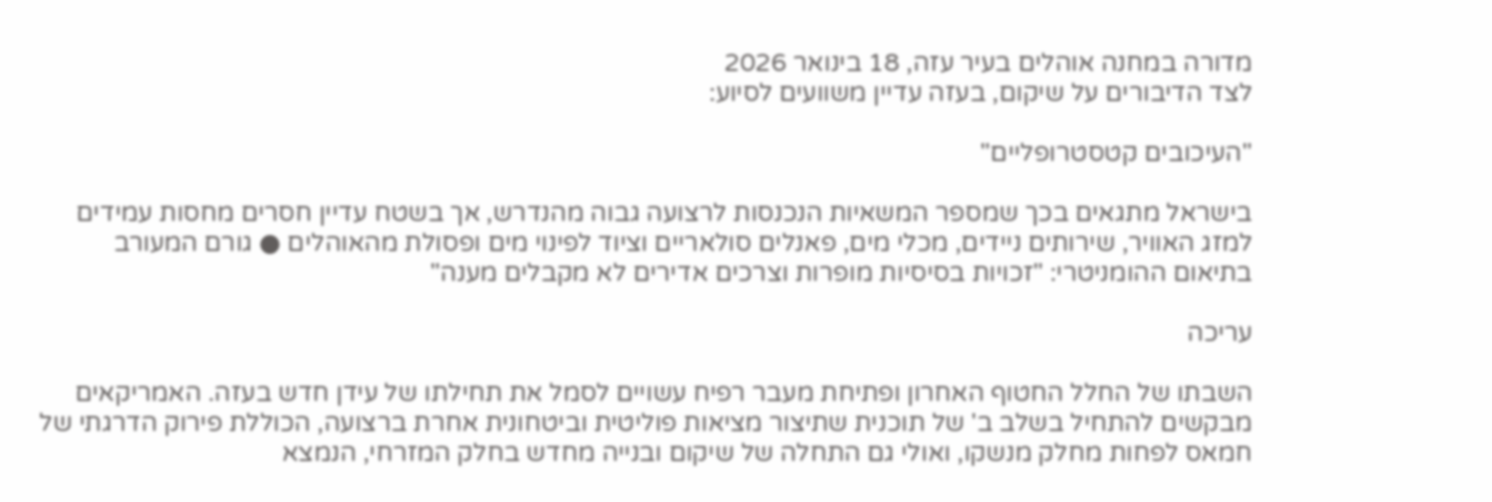מדורה במחנה אוהלים בעיר עזה, 18 בינואר 2026
לצד הדיבורים על שיקום, בעזה עדיין משוועים לסיוע:

"העיכובים קטסטרופליים"

בישראל מתגאים בכך שמספר המשאיות הנכנסות לרצועה גבוה מהנדרש, אך בשטח עדיין חסרים מחסות עמידים למזג האוויר, שירותים ניידים, מכלי מים, פאנלים סולאריים וציוד לפינוי מים ופסולת מהאוהלים ● גורם המעורב בתיאום ההומניטרי: "זכויות בסיסיות מופרות וצרכים אדירים לא מקבלים מענה"

עריכה

השבתו של החלל החטוף האחרון ופתיחת מעבר רפיח עשויים לסמל את תחילתו של עידן חדש בעזה. האמריקאים מבקשים להתחיל בשלב ב' של תוכנית שתיצור מציאות פוליטית וביטחונית אחרת ברצועה, הכוללת פירוק הדרגתי של חמאס לפחות מחלק מנשקו, ואולי גם התחלה של שיקום ובנייה מחדש בחלק המזרחי, הנמצא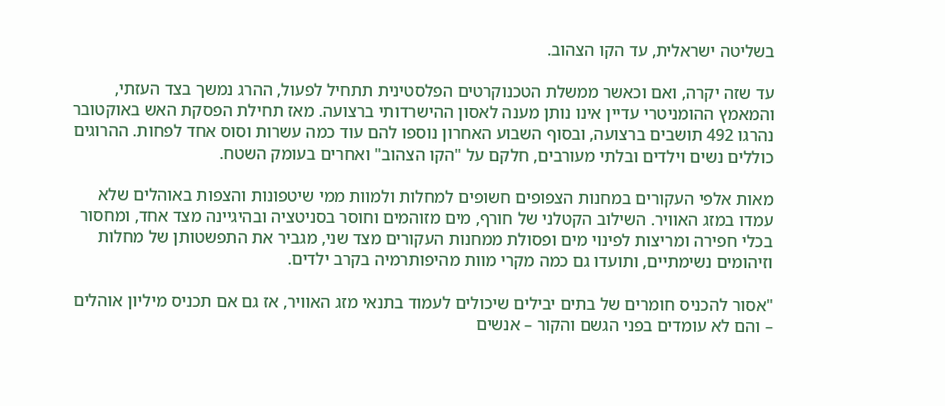בשליטה ישראלית, עד הקו הצהוב.

עד שזה יקרה, ואם וכאשר ממשלת הטכנוקרטים הפלסטינית תתחיל לפעול, ההרג נמשך בצד העזתי, והמאמץ ההומניטרי עדיין אינו נותן מענה לאסון ההישרדותי ברצועה. מאז תחילת הפסקת האש באוקטובר נהרגו 492 תושבים ברצועה, ובסוף השבוע האחרון נוספו להם עוד כמה עשרות וסוס אחד לפחות. ההרוגים כוללים נשים וילדים ובלתי מעורבים, חלקם על "הקו הצהוב" ואחרים בעומק השטח.

מאות אלפי העקורים במחנות הצפופים חשופים למחלות ולמוות ממי שיטפונות והצפות באוהלים שלא עמדו במזג האוויר. השילוב הקטלני של חורף, מים מזוהמים וחוסר בסניטציה ובהיגיינה מצד אחד, ומחסור בכלי חפירה ומריצות לפינוי מים ופסולת ממחנות העקורים מצד שני, מגביר את התפשטותן של מחלות וזיהומים נשימתיים, ותועדו גם כמה מקרי מוות מהיפותרמיה בקרב ילדים.

"אסור להכניס חומרים של בתים יבילים שיכולים לעמוד בתנאי מזג האוויר, אז גם אם תכניס מיליון אוהלים – והם לא עומדים בפני הגשם והקור – אנשים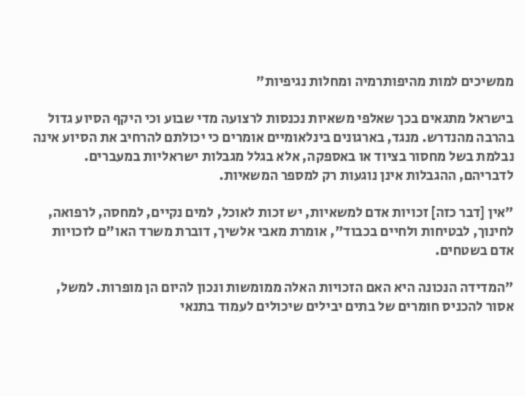ממשיכים למות מהיפותרמיה ומחלות נגיפיות"

בישראל מתגאים בכך שאלפי משאיות נכנסות לרצועה מדי שבוע וכי היקף הסיוע גדול בהרבה מהנדרש. מנגד, בארגונים בינלאומיים אומרים כי יכולתם להרחיב את הסיוע אינה נבלמת בשל מחסור בציוד או באספקה, אלא בגלל מגבלות ישראליות במעברים. לדבריהם, ההגבלות אינן נוגעות רק למספר המשאיות.

"אין [דבר כזה] זכויות אדם למשאיות, יש זכות לאוכל, למים נקיים, למחסה, לרפואה, לחינוך, לבטיחות ולחיים בכבוד", אומרת מאבי אלשיך, דוברת משרד האו"ם לזכויות אדם בשטחים.

"המדידה הנכונה היא האם הזכויות האלה ממומשות ונכון להיום הן מופרות. למשל, אסור להכניס חומרים של בתים יבילים שיכולים לעמוד בתנאי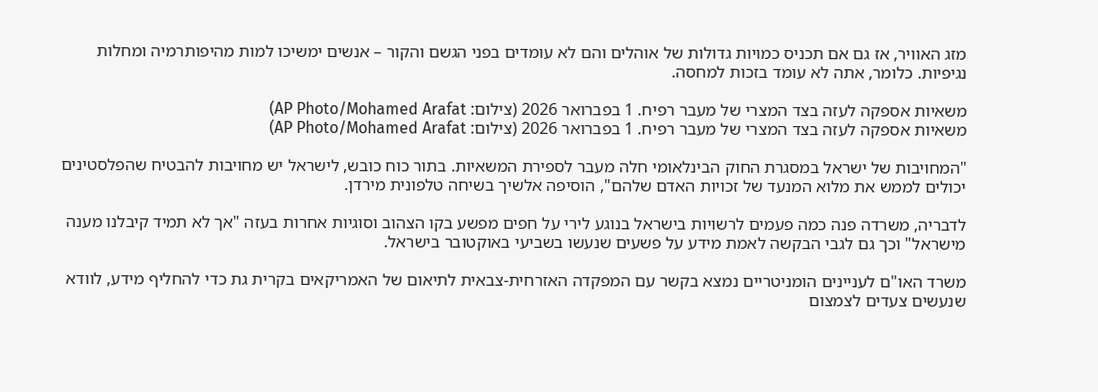מזג האוויר, אז גם אם תכניס כמויות גדולות של אוהלים והם לא עומדים בפני הגשם והקור – אנשים ימשיכו למות מהיפותרמיה ומחלות נגיפיות. כלומר, אתה לא עומד בזכות למחסה.

משאיות אספקה לעזה בצד המצרי של מעבר רפיח. 1 בפברואר 2026 (צילום: AP Photo/Mohamed Arafat)
משאיות אספקה לעזה בצד המצרי של מעבר רפיח. 1 בפברואר 2026 (צילום: AP Photo/Mohamed Arafat)

"המחויבות של ישראל במסגרת החוק הבינלאומי חלה מעבר לספירת המשאיות. בתור כוח כובש, לישראל יש מחויבות להבטיח שהפלסטינים יכולים לממש את מלוא המנעד של זכויות האדם שלהם", הוסיפה אלשיך בשיחה טלפונית מירדן.

לדבריה, משרדה פנה כמה פעמים לרשויות בישראל בנוגע לירי על חפים מפשע בקו הצהוב וסוגיות אחרות בעזה "אך לא תמיד קיבלנו מענה מישראל" וכך גם לגבי הבקשה לאמת מידע על פשעים שנעשו בשביעי באוקטובר בישראל.

משרד האו"ם לעניינים הומניטריים נמצא בקשר עם המפקדה האזרחית-צבאית לתיאום של האמריקאים בקרית גת כדי להחליף מידע, לוודא שנעשים צעדים לצמצום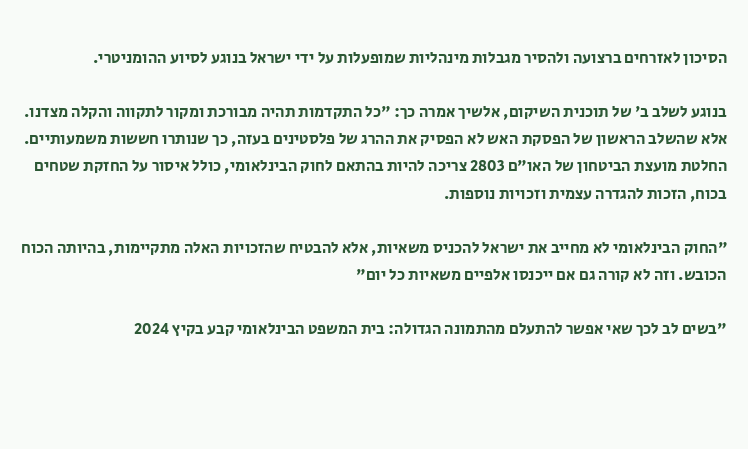הסיכון לאזרחים ברצועה ולהסיר מגבלות מינהליות שמופעלות על ידי ישראל בנוגע לסיוע ההומניטרי.

בנוגע לשלב ב' של תוכנית השיקום, אלשיך אמרה כך: "כל התקדמות תהיה מבורכת ומקור לתקווה והקלה מצדנו. אלא שהשלב הראשון של הפסקת האש לא הפסיק את ההרג של פלסטינים בעזה, כך שנותרו חששות משמעותיים. החלטת מועצת הביטחון של האו"ם 2803 צריכה להיות בהתאם לחוק הבינלאומי, כולל איסור על החזקת שטחים בכוח, הזכות להגדרה עצמית וזכויות נוספות.

"החוק הבינלאומי לא מחייב את ישראל להכניס משאיות, אלא להבטיח שהזכויות האלה מתקיימות, בהיותה הכוח הכובש. וזה לא קורה גם אם ייכנסו אלפיים משאיות כל יום"

"בשים לב לכך שאי אפשר להתעלם מהתמונה הגדולה: בית המשפט הבינלאומי קבע בקיץ 2024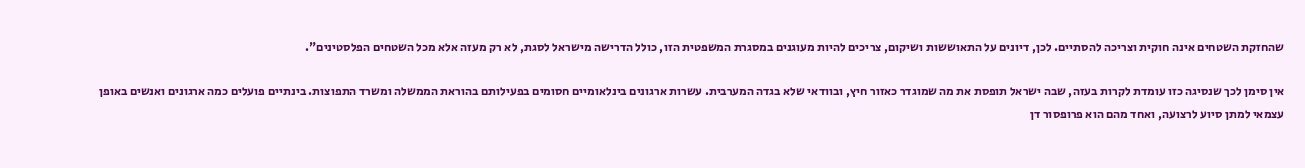שהחזקת השטחים אינה חוקית וצריכה להסתיים. לכן, דיונים על התאוששות ושיקום, צריכים להיות מעוגנים במסגרת המשפטית הזו, כולל הדרישה מישראל לסגת, לא רק מעזה אלא מכל השטחים הפלסטינים".

אין סימן לכך שנסיגה כזו עומדת לקרות בעזה, שבה ישראל תופסת את מה שמוגדר כאזור חיץ, ובוודאי שלא בגדה המערבית. עשרות ארגונים בינלאומיים חסומים בפעילותם בהוראת הממשלה ומשרד התפוצות. בינתיים פועלים כמה ארגונים ואנשים באופן עצמאי למתן סיוע לרצועה, ואחד מהם הוא פרופסור דן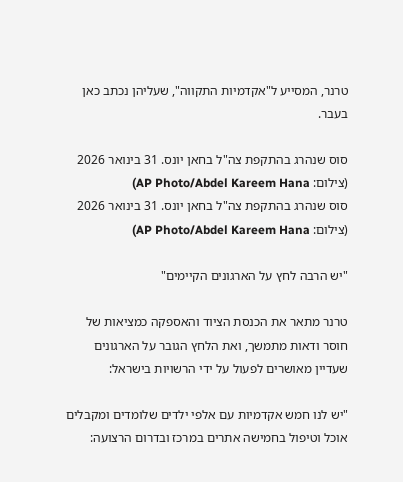טרנר, המסייע ל"אקדמיות התקווה", שעליהן נכתב כאן בעבר.

סוס שנהרג בהתקפת צה"ל בחאן יונס. 31 בינואר 2026 (צילום: AP Photo/Abdel Kareem Hana)
סוס שנהרג בהתקפת צה"ל בחאן יונס. 31 בינואר 2026 (צילום: AP Photo/Abdel Kareem Hana)

"יש הרבה לחץ על הארגונים הקיימים"

טרנר מתאר את הכנסת הציוד והאספקה כמציאות של חוסר ודאות מתמשך, ואת הלחץ הגובר על הארגונים שעדיין מאושרים לפעול על ידי הרשויות בישראל:

"יש לנו חמש אקדמיות עם אלפי ילדים שלומדים ומקבלים אוכל וטיפול בחמישה אתרים במרכז ובדרום הרצועה: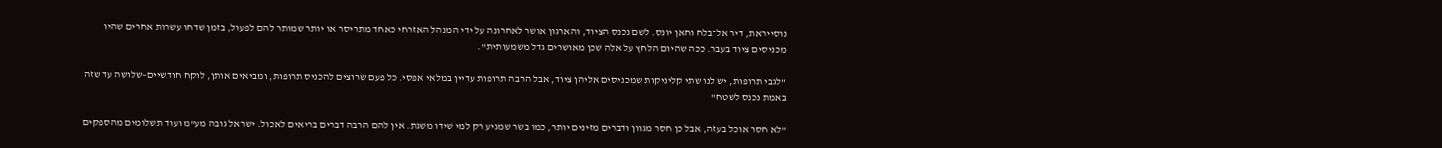נוסייראת, דיר אל־בלח וחאן יונס. לשם נכנס הציוד, והארגון אושר לאחרונה על ידי המנהל האזרחי כאחד מתריסר או יותר שמותר להם לפעול, בזמן שדחו עשרות אחרים שהיו מכניסים ציוד בעבר. ככה שהיום הלחץ על אלה שכן מאושרים גדל משמעותית".

"לגבי תרופות, יש לנו שתי קליניקות שמכניסים אליהן ציוד, אבל הרבה תרופות עדיין במלאי אפסי. כל פעם שרוצים להכניס תרופות, ומביאים אותן, לוקח חודשיים–שלושה עד שזה באמת נכנס לשטח"

"לא חסר אוכל בעזה, אבל כן חסר מגוון ודברים מזינים יותר, כמו בשר שמגיע רק למי שידו משגת. אין להם הרבה דברים בריאים לאכול. ישראל גובה מע"מ ועוד תשלומים מהספקים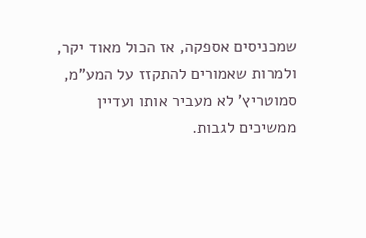שמכניסים אספקה, אז הכול מאוד יקר, ולמרות שאמורים להתקזז על המע"מ, סמוטריץ' לא מעביר אותו ועדיין ממשיכים לגבות.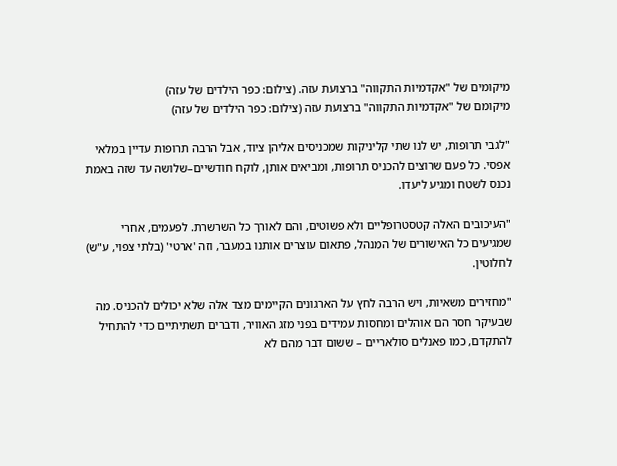מיקומים של "אקדמיות התקווה" ברצועת עזה. (צילום: כפר הילדים של עזה)
מיקומם של "אקדמיות התקווה" ברצועת עזה (צילום: כפר הילדים של עזה)

"לגבי תרופות, יש לנו שתי קליניקות שמכניסים אליהן ציוד, אבל הרבה תרופות עדיין במלאי אפסי. כל פעם שרוצים להכניס תרופות, ומביאים אותן, לוקח חודשיים–שלושה עד שזה באמת נכנס לשטח ומגיע ליעדו.

"העיכובים האלה קטסטרופליים ולא פשוטים, והם לאורך כל השרשרת. לפעמים, אחרי שמגיעים כל האישורים של המִנהל, פתאום עוצרים אותנו במעבר, וזה 'ארטי' (בלתי צפוי, ע"ש) לחלוטין.

"מחזירים משאיות, ויש הרבה לחץ על הארגונים הקיימים מצד אלה שלא יכולים להכניס. מה שבעיקר חסר הם אוהלים ומחסות עמידים בפני מזג האוויר, ודברים תשתיתיים כדי להתחיל להתקדם, כמו פאנלים סולאריים – ששום דבר מהם לא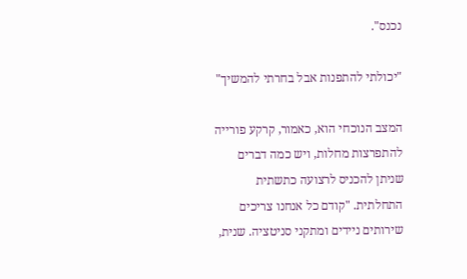נכנס".

"יכולתי להתפנות אבל בחרתי להמשיך"

המצב הנוכחי הוא, כאמור, קרקע פורייה להתפרצות מחלות, ויש כמה דברים שניתן להכניס לרצועה כתשתית התחלתית. "קודם כל אנחנו צריכים שירותים ניידים ומתקני סניטציה. שנית,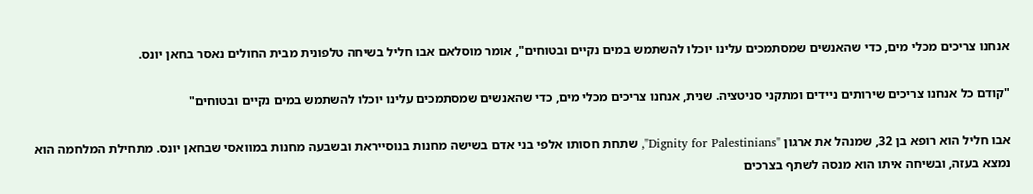אנחנו צריכים מכלי מים, כדי שהאנשים שמסתמכים עלינו יוכלו להשתמש במים נקיים ובטוחים", אומר מוסלאם אבו חליל בשיחה טלפונית מבית החולים נאסר בחאן יונס.

"קודם כל אנחנו צריכים שירותים ניידים ומתקני סניטציה. שנית, אנחנו צריכים מכלי מים, כדי שהאנשים שמסתמכים עלינו יוכלו להשתמש במים נקיים ובטוחים"

אבו חליל הוא רופא בן 32, שמנהל את ארגון "Dignity for Palestinians", שתחת חסותו אלפי בני אדם בשישה מחנות בנוסייראת ובשבעה מחנות במוואסי שבחאן יונס. מתחילת המלחמה הוא נמצא בעזה, ובשיחה איתו הוא מנסה לשתף בצרכים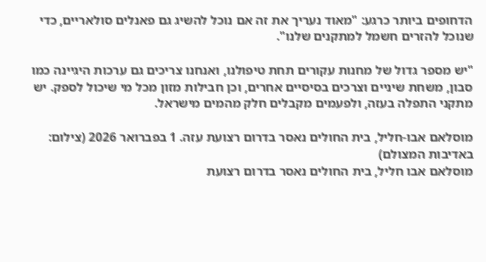הדחופים ביותר כרגע: "מאוד נעריך את זה אם נוכל להשיג גם פאנלים סולאריים, כדי שנוכל להזרים חשמל למתקנים שלנו".

"יש מספר גדול של מחנות עקורים תחת טיפולנו, ואנחנו צריכים גם ערכות היגיינה כמו סבון, משחת שיניים וצרכים בסיסיים אחרים, וכן חבילות מזון מכל מי שיכול לספק. יש מתקני התפלה בעזה, ולפעמים מקבלים חלק מהמים מישראל.

מוסלאם אבו-חליל, בית החולים נאסר בדרום רצועת עזה. 1 בפברואר 2026 (צילום: באדיבות המצולם)
מוסלאם אבו חליל, בית החולים נאסר בדרום רצועת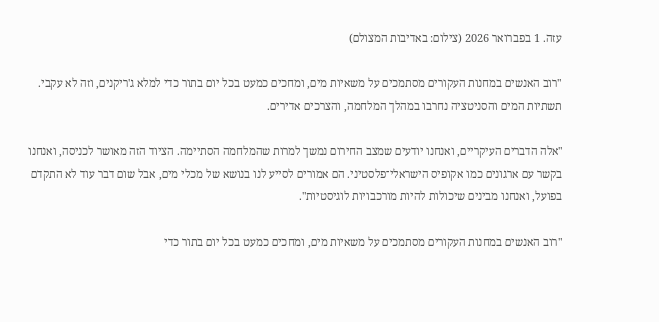עזה. 1 בפברואר 2026 (צילום: באדיבות המצולם)

"רוב האנשים במחנות העקורים מסתמכים על משאיות מים, ומחכים כמעט בכל יום בתור כדי למלא ג'ריקנים, וזה לא עקבי. תשתיות המים והסניטציה נחרבו במהלך המלחמה, והצרכים אדירים.

"אלה הדברים העיקריים, ואנחנו יודעים שמצב החירום נמשך למרות שהמלחמה הסתיימה. הציוד הזה מאושר לכניסה, ואנחנו בקשר עם ארגונים כמו אקופיס הישראלי־פלסטיני. הם אמורים לסייע לנו בנושא של מכלי מים, אבל שום דבר עוד לא התקדם בפועל, ואנחנו מבינים שיכולות להיות מורכבויות לוגיסטיות".

"רוב האנשים במחנות העקורים מסתמכים על משאיות מים, ומחכים כמעט בכל יום בתור כדי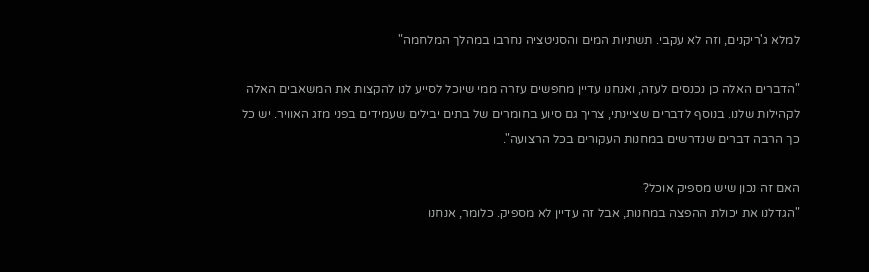למלא ג'ריקנים, וזה לא עקבי. תשתיות המים והסניטציה נחרבו במהלך המלחמה"

"הדברים האלה כן נכנסים לעזה, ואנחנו עדיין מחפשים עזרה ממי שיוכל לסייע לנו להקצות את המשאבים האלה לקהילות שלנו. בנוסף לדברים שציינתי, צריך גם סיוע בחומרים של בתים יבילים שעמידים בפני מזג האוויר. יש כל כך הרבה דברים שנדרשים במחנות העקורים בכל הרצועה".

האם זה נכון שיש מספיק אוכל?
"הגדלנו את יכולת ההפצה במחנות, אבל זה עדיין לא מספיק. כלומר, אנחנו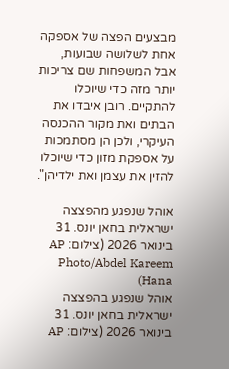מבצעים הפצה של אספקה אחת לשלושה שבועות, אבל המשפחות שם צריכות יותר מזה כדי שיוכלו להתקיים. רובן איבדו את הבתים ואת מקור ההכנסה העיקרי, ולכן הן מסתמכות על אספקת מזון כדי שיוכלו להזין את עצמן ואת ילדיהן".

אוהל שנפגע מהפצצה ישראלית בחאן יונס. 31 בינואר 2026 (צילום: AP Photo/Abdel Kareem Hana)
אוהל שנפגע בהפצצה ישראלית בחאן יונס. 31 בינואר 2026 (צילום: AP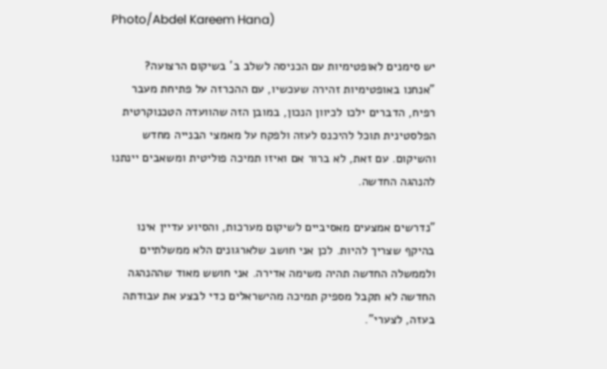Photo/Abdel Kareem Hana)

יש סימנים לאופטימיות עם הכניסה לשלב ב' בשיקום הרצועה?
"אנחנו באופטימיות זהירה שעכשיו, עם ההכרזה על פתיחת מעבר רפיח, הדברים ילכו לכיוון הנכון, במובן הזה שהוועדה הטכנוקרטית הפלסטינית תוכל להיכנס לעזה ולפקח על מאמצי הבנייה מחדש והשיקום. עם זאת, לא ברור אם ואיזו תמיכה פוליטית ומשאבים יינתנו להנהגה החדשה.

"נדרשים אמצעים מאסיביים לשיקום מערכות, והסיוע עדיין אינו בהיקף שצריך להיות. לכן אני חושב שלארגונים הלא ממשלתיים ולממשלה החדשה תהיה משימה אדירה. אני חושש מאוד שההנהגה החדשה לא תקבל מספיק תמיכה מהישראלים כדי לבצע את עבודתה בעזה, לצערי".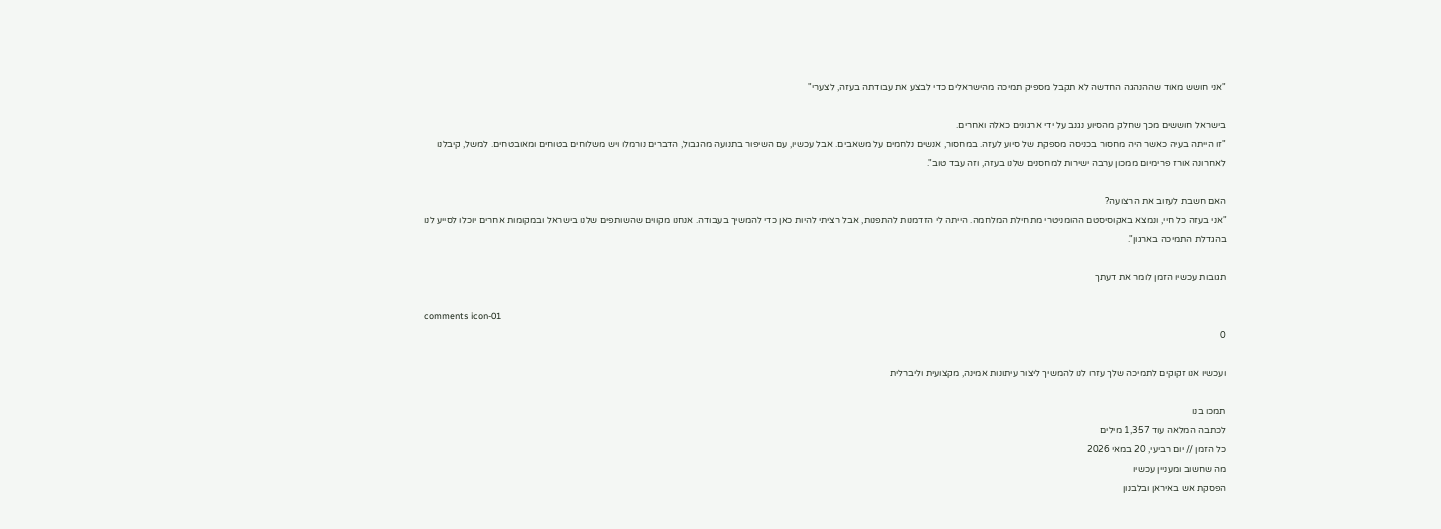"אני חושש מאוד שההנהגה החדשה לא תקבל מספיק תמיכה מהישראלים כדי לבצע את עבודתה בעזה, לצערי"

בישראל חוששים מכך שחלק מהסיוע נגנב על ידי ארגונים כאלה ואחרים.
"זו הייתה בעיה כאשר היה מחסור בכניסה מספקת של סיוע לעזה. במחסור, אנשים נלחמים על משאבים. אבל עכשיו, עם השיפור בתנועה מהגבול, הדברים נורמלו ויש משלוחים בטוחים ומאובטחים. למשל, קיבלנו לאחרונה אורז פרימיום ממכון ערבה ישירות למחסנים שלנו בעזה, וזה עבד טוב".

האם חשבת לעזוב את הרצועה?
"אני בעזה כל חיי, ונמצא באקוסיסטם ההומניטרי מתחילת המלחמה. הייתה לי הזדמנות להתפנות, אבל רציתי להיות כאן כדי להמשיך בעבודה. אנחנו מקווים שהשותפים שלנו בישראל ובמקומות אחרים יוכלו לסייע לנו בהגדלת התמיכה בארגון".

תגובות עכשיו הזמן לומר את דעתך

comments icon-01
0

ועכשיו אנו זקוקים לתמיכה שלך עזרו לנו להמשיך ליצור עיתונות אמינה, מקצועית וליברלית

תמכו בנו
לכתבה המלאה עוד 1,357 מילים
כל הזמן // יום רביעי, 20 במאי 2026
מה שחשוב ומעניין עכשיו
הפסקת אש באיראן ובלבנון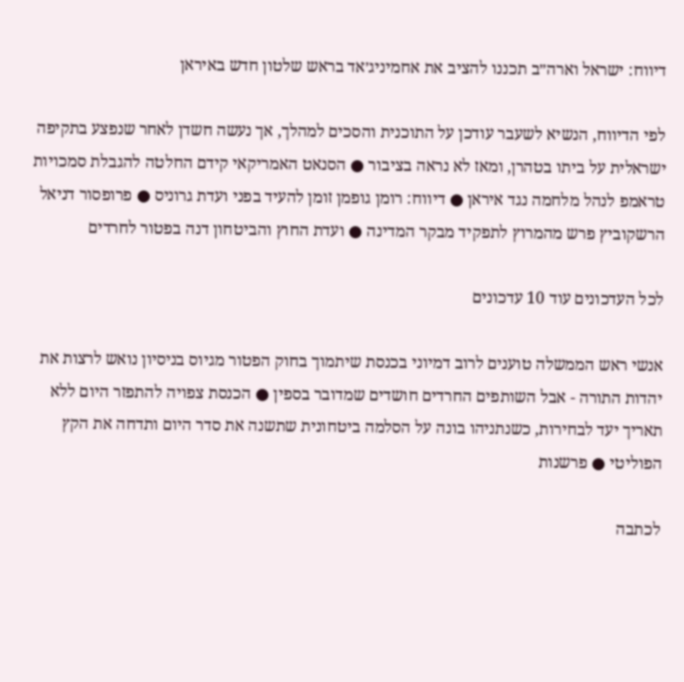דיווח: ישראל וארה״ב תכננו להציב את אחמיניג׳אד בראש שלטון חדש באיראן

לפי הדיווח, הנשיא לשעבר עודכן על התוכנית והסכים למהלך, אך נעשה חשדן לאחר שנפצע בתקיפה ישראלית על ביתו בטהרן, ומאז לא נראה בציבור ● הסנאט האמריקאי קידם החלטה להגבלת סמכויות טראמפ לנהל מלחמה נגד איראן ● דיווח: רומן גופמן זומן להעיד בפני ועדת גרוניס ● פרופסור דניאל הרשקוביץ פרש מהמרוץ לתפקיד מבקר המדינה ● ועדת החוץ והביטחון דנה בפטור לחרדים

לכל העדכונים עוד 10 עדכונים

אנשי ראש הממשלה טוענים לרוב דמיוני בכנסת שיתמוך בחוק הפטור מגיוס בניסיון נואש לרצות את יהדות התורה - אבל השותפים החרדים חושדים שמדובר בספין ● הכנסת צפויה להתפזר היום ללא תאריך יעד לבחירות, כשנתניהו בונה על הסלמה ביטחונית שתשנה את סדר היום ותדחה את הקץ הפוליטי ● פרשנות

לכתבה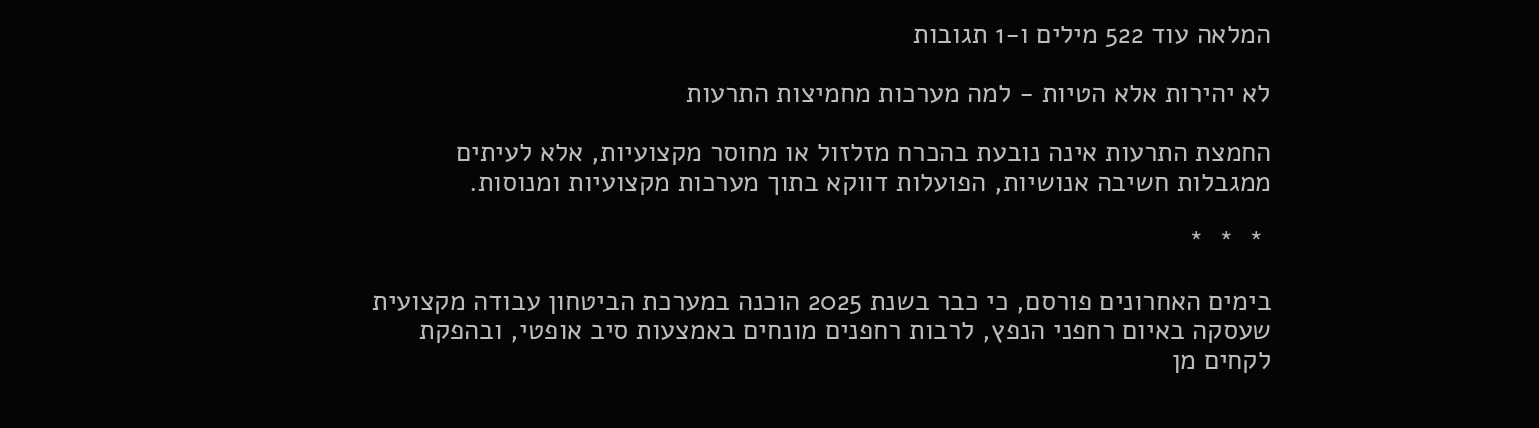המלאה עוד 522 מילים ו-1 תגובות

לא יהירות אלא הטיות - למה מערכות מחמיצות התרעות

החמצת התרעות אינה נובעת בהכרח מזלזול או מחוסר מקצועיות, אלא לעיתים ממגבלות חשיבה אנושיות, הפועלות דווקא בתוך מערכות מקצועיות ומנוסות.

 *  *  *

בימים האחרונים פורסם, כי כבר בשנת 2025 הוכנה במערכת הביטחון עבודה מקצועית שעסקה באיום רחפני הנפץ, לרבות רחפנים מונחים באמצעות סיב אופטי, ובהפקת לקחים מן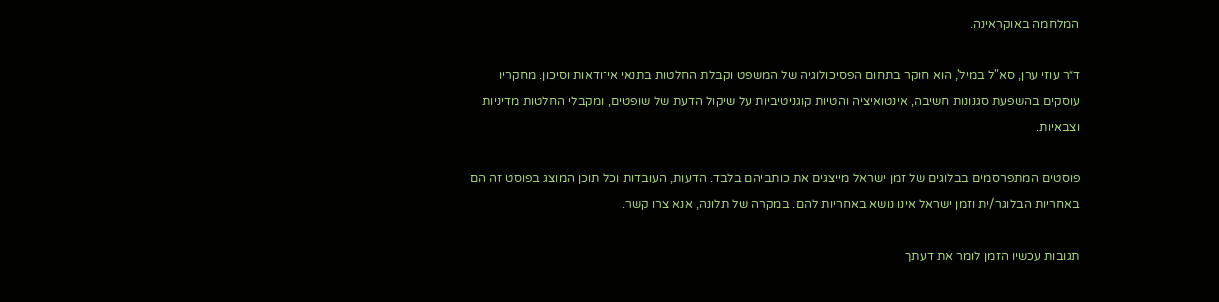המלחמה באוקראינה.

ד״ר עוזי ערן, סא"ל במיל', הוא חוקר בתחום הפסיכולוגיה של המשפט וקבלת החלטות בתנאי אי־ודאות וסיכון. מחקריו עוסקים בהשפעת סגנונות חשיבה, אינטואיציה והטיות קוגניטיביות על שיקול הדעת של שופטים, ומקבלי החלטות מדיניות וצבאיות.

פוסטים המתפרסמים בבלוגים של זמן ישראל מייצגים את כותביהם בלבד. הדעות, העובדות וכל תוכן המוצג בפוסט זה הם באחריות הבלוגר/ית וזמן ישראל אינו נושא באחריות להם. במקרה של תלונה, אנא צרו קשר.

תגובות עכשיו הזמן לומר את דעתך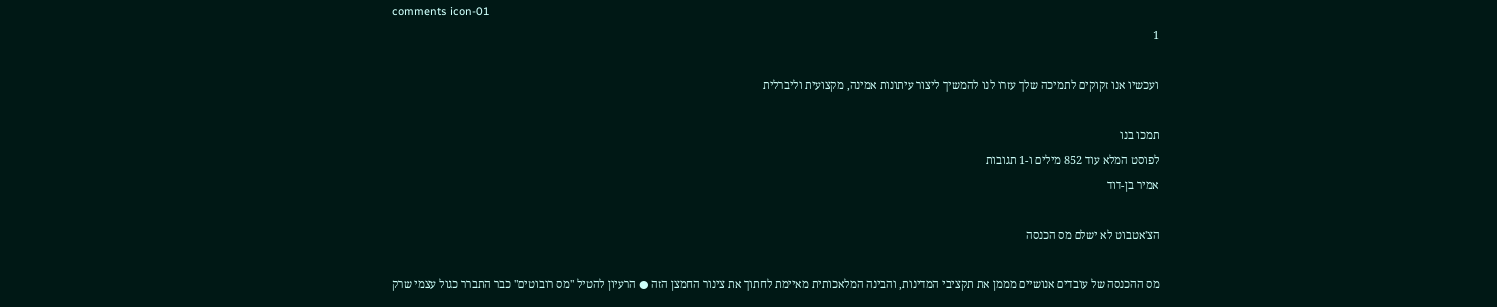comments icon-01
1

ועכשיו אנו זקוקים לתמיכה שלך עזרו לנו להמשיך ליצור עיתונות אמינה, מקצועית וליברלית

תמכו בנו
לפוסט המלא עוד 852 מילים ו-1 תגובות
אמיר בן-דוד

הצ'אטבוט לא ישלם מס הכנסה

מס ההכנסה של עובדים אנושיים מממן את תקציבי המדינות, והבינה המלאכותית מאיימת לחתוך את צינור החמצן הזה ● הרעיון להטיל "מס רובוטים" כבר התברר כגול עצמי שרק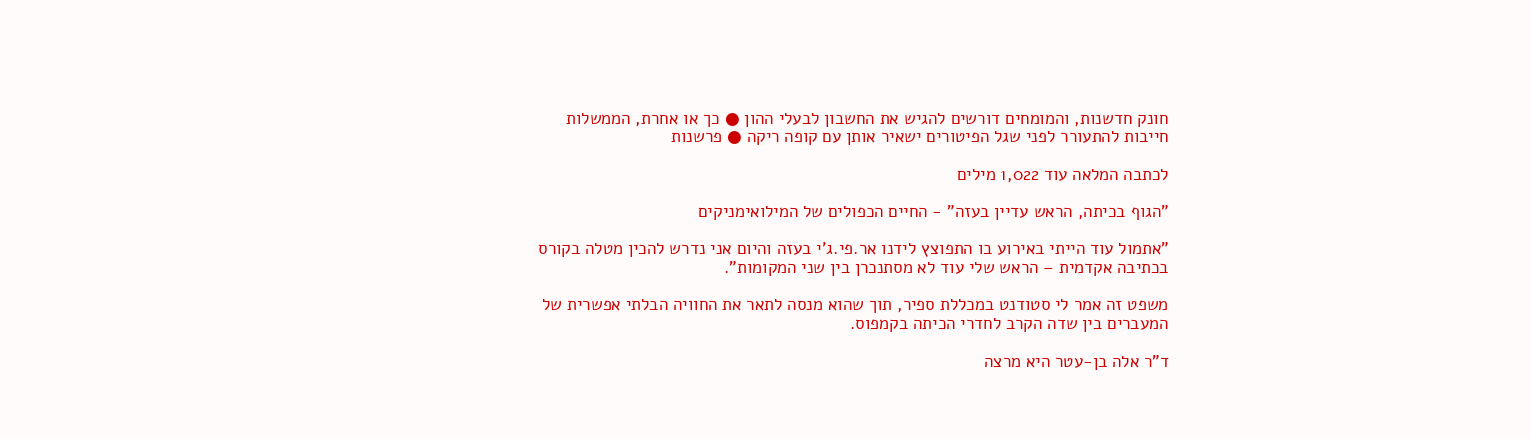חונק חדשנות, והמומחים דורשים להגיש את החשבון לבעלי ההון ● כך או אחרת, הממשלות חייבות להתעורר לפני שגל הפיטורים ישאיר אותן עם קופה ריקה ● פרשנות

לכתבה המלאה עוד 1,022 מילים

"הגוף בכיתה, הראש עדיין בעזה" - החיים הכפולים של המילואימניקים

"אתמול עוד הייתי באירוע בו התפוצץ לידנו אר.פי.ג'י בעזה והיום אני נדרש להכין מטלה בקורס בכתיבה אקדמית – הראש שלי עוד לא מסתנכרן בין שני המקומות".

משפט זה אמר לי סטודנט במכללת ספיר, תוך שהוא מנסה לתאר את החוויה הבלתי אפשרית של המעברים בין שדה הקרב לחדרי הכיתה בקמפוס.

ד"ר אלה בן-עטר היא מרצה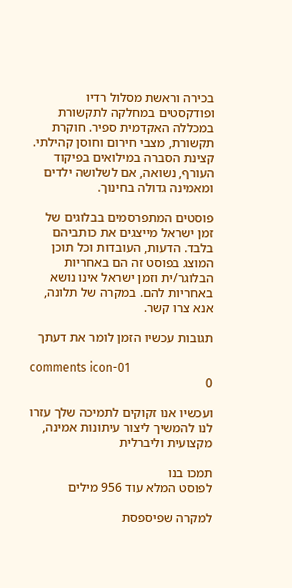בכירה וראשת מסלול רדיו ופודקסטים במחלקה לתקשורת במכללה האקדמית ספיר. חוקרת תקשורת, מצבי חירום וחוסן קהילתי. קצינת הסברה במילואים בפיקוד העורף, נשואה, אם לשלושה ילדים ומאמינה גדולה בחינוך.

פוסטים המתפרסמים בבלוגים של זמן ישראל מייצגים את כותביהם בלבד. הדעות, העובדות וכל תוכן המוצג בפוסט זה הם באחריות הבלוגר/ית וזמן ישראל אינו נושא באחריות להם. במקרה של תלונה, אנא צרו קשר.

תגובות עכשיו הזמן לומר את דעתך

comments icon-01
0

ועכשיו אנו זקוקים לתמיכה שלך עזרו לנו להמשיך ליצור עיתונות אמינה, מקצועית וליברלית

תמכו בנו
לפוסט המלא עוד 956 מילים

למקרה שפיספסת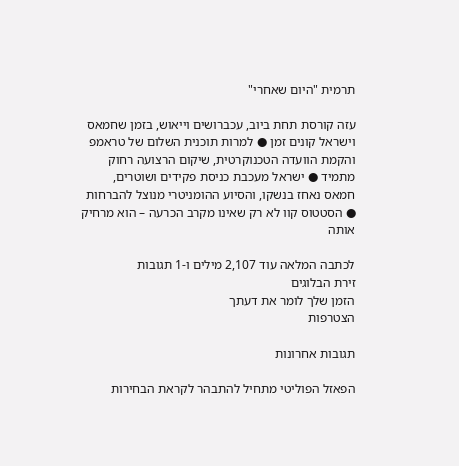תרמית "היום שאחרי"

עזה קורסת תחת ביוב, עכברושים וייאוש, בזמן שחמאס וישראל קונים זמן ● למרות תוכנית השלום של טראמפ והקמת הוועדה הטכנוקרטית, שיקום הרצועה רחוק מתמיד ● ישראל מעכבת כניסת פקידים ושוטרים, חמאס נאחז בנשקו, והסיוע ההומניטרי מנוצל להברחות ● הסטטוס קוו לא רק שאינו מקרב הכרעה – הוא מרחיק אותה

לכתבה המלאה עוד 2,107 מילים ו-1 תגובות
זירת הבלוגים
הזמן שלך לומר את דעתך
הצטרפות

תגובות אחרונות

הפאזל הפוליטי מתחיל להתבהר לקראת הבחירות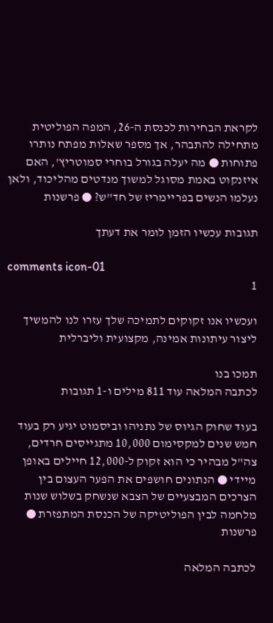לקראת הבחירות לכנסת ה-26, המפה הפוליטית מתחילה להתבהר, אך מספר שאלות מפתח נותרו פתוחות ● מה יעלה בגורל בוחרי סמוטריץ', האם איזנקוט באמת מסוגל למשוך מנדטים מהליכוד, ולאן נעלמו הנשים בפריימריז של חד"ש? ● פרשנות

תגובות עכשיו הזמן לומר את דעתך

comments icon-01
1

ועכשיו אנו זקוקים לתמיכה שלך עזרו לנו להמשיך ליצור עיתונות אמינה, מקצועית וליברלית

תמכו בנו
לכתבה המלאה עוד 811 מילים ו-1 תגובות

בעוד שחוק הגיוס של נתניהו וביסמוט יגיע רק בעוד חמש שנים למקסימום 10,000 מתגייסים חרדים, צה"ל מבהיר כי הוא זקוק ל-12,000 חיילים באופן מיידי ● הנתונים חושפים את הפער העצום בין הצרכים המבצעיים של הצבא שנשחק בשלוש שנות מלחמה לבין הפוליטיקה של הכנסת המתפזרת ● פרשנות

לכתבה המלאה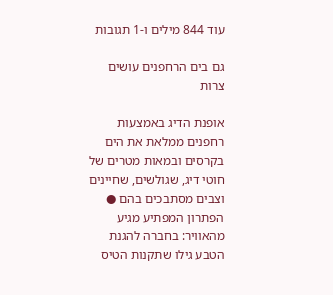עוד 844 מילים ו-1 תגובות

גם בים הרחפנים עושים צרות

אופנת הדיג באמצעות רחפנים ממלאת את הים בקרסים ובמאות מטרים של חוטי דיג, שגולשים, שחיינים וצבים מסתבכים בהם ● הפתרון המפתיע מגיע מהאוויר: בחברה להגנת הטבע גילו שתקנות הטיס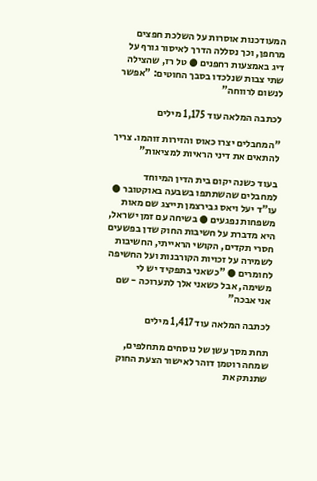המעודכנות אוסרות על השלכת חפצים מרחפן, וכך נסללה הדרך לאיסור גורף על דיג באמצעות רחפנים ● טל רז, שהצילה שתי צבות שנלכדו בסבך החוטים: "אפשר לנשום לרווחה"

לכתבה המלאה עוד 1,175 מילים

"המחבלים יצרו כאוס והזירות זוהמו. צריך להתאים את דיני הראיות למציאות"

בעוד כשנה יקום בית הדין המיוחד למחבלים שהשתתפו בשבעה באוקטובר ● עו"ד יעל ויאס גבירצמן תייצג שם מאות משפחות נפגעים ● בשיחה עם זמן ישראל, היא מדברת על חשיבות החוק שדן בפשעים חסרי תקדים, הקושי הראייתי, החשיבות לשמירה על זכויות הקורבנות ועל החשיפה לחומרים ● "כשאני בתפקיד יש לי משימה, אבל כשאני אלך לתערוכה - שם אני אבכה"

לכתבה המלאה עוד 1,417 מילים

תחת מסך עשן של נוסחים מתחלפים, שמחה רוטמן דוהר לאישור הצעת החוק שתנתק את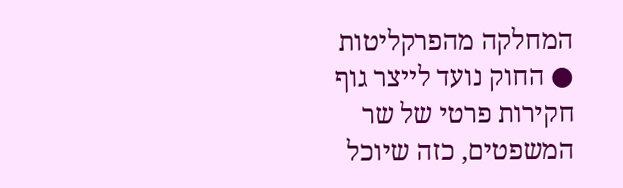המחלקה מהפרקליטות ● החוק נועד לייצר גוף חקירות פרטי של שר המשפטים, כזה שיוכל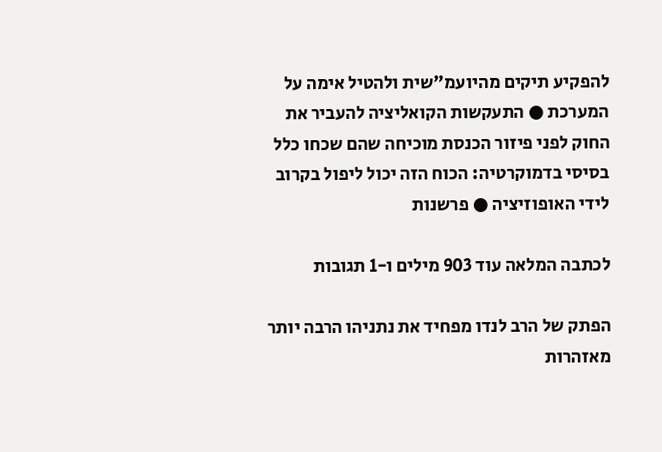להפקיע תיקים מהיועמ"שית ולהטיל אימה על המערכת ● התעקשות הקואליציה להעביר את החוק לפני פיזור הכנסת מוכיחה שהם שכחו כלל בסיסי בדמוקרטיה: הכוח הזה יכול ליפול בקרוב לידי האופוזיציה ● פרשנות

לכתבה המלאה עוד 903 מילים ו-1 תגובות

הפתק של הרב לנדו מפחיד את נתניהו הרבה יותר מאזהרות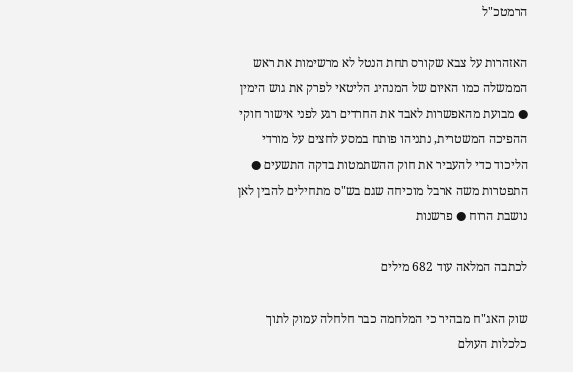הרמטכ"ל

האזהרות על צבא שקורס תחת הנטל לא מרשימות את ראש הממשלה כמו האיום של המנהיג הליטאי לפרק את גוש הימין ● מבועת מהאפשרות לאבד את החרדים רגע לפני אישור חוקי ההפיכה המשטרית, נתניהו פותח במסע לחצים על מורדי הליכוד כדי להעביר את חוק ההשתמטות בדקה התשעים ● התפטרות משה ארבל מוכיחה שגם בש"ס מתחילים להבין לאן נושבת הרוח ● פרשנות

לכתבה המלאה עוד 682 מילים

שוק האג"ח מבהיר כי המלחמה כבר חלחלה עמוק לתוך כלכלות העולם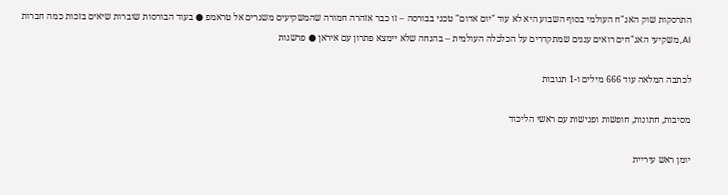התרסקות שוק האג"ח העולמי בסוף השבוע היא לא עוד "יום אדום" טכני בבורסה – זו כבר אזהרה חמורה שהמשקיעים משגרים אל טראמפ ● בעוד הבורסות שוברות שיאים בזכות כמה חברות AI, משקיעי האג"חים רואים עננים שמתקדרים על הכלכלה העולמית – בהנחה שלא יימצא פתרון עם איראן ● פרשנות

לכתבה המלאה עוד 666 מילים ו-1 תגובות

מסיבות, חתונות, חופשות ופגישות עם ראשי הליכוד

יומן ראש עיריית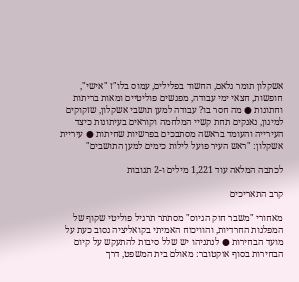אשקלון תומר גלאם, החשוד בפלילים, עמוס בלו"ז "אישי", חופשות, חצאי ימי עבודה, מפגשים פוליטיים ומאות בריתות וחתונות ● מה חסר בו? עבודה למען תושבי אשקלון, שזקוקים למיגון, נאנקים תחת קשיי המלחמה וקוראים בעיתונות כיצד העירייה והעומד בראשה מסתבכים בפרשיות שחיתות ● עיריית אשקלון: "ראש העיר פועל לילות כימים למען התושבים"

לכתבה המלאה עוד 1,221 מילים ו-2 תגובות

קרב התאריכים

מאחורי "משבר חוק הגיוס" מסתתר תרגיל פוליטי שקוף של המפלגות החרדיות, והוויכוח האמיתי בקואליציה נסוב כעת על מועד הבחירות ● לנתניהו יש שלל סיבות להתעקש על קיום הבחירות בסוף אוקטובר: מאולם בית המשפט, דרך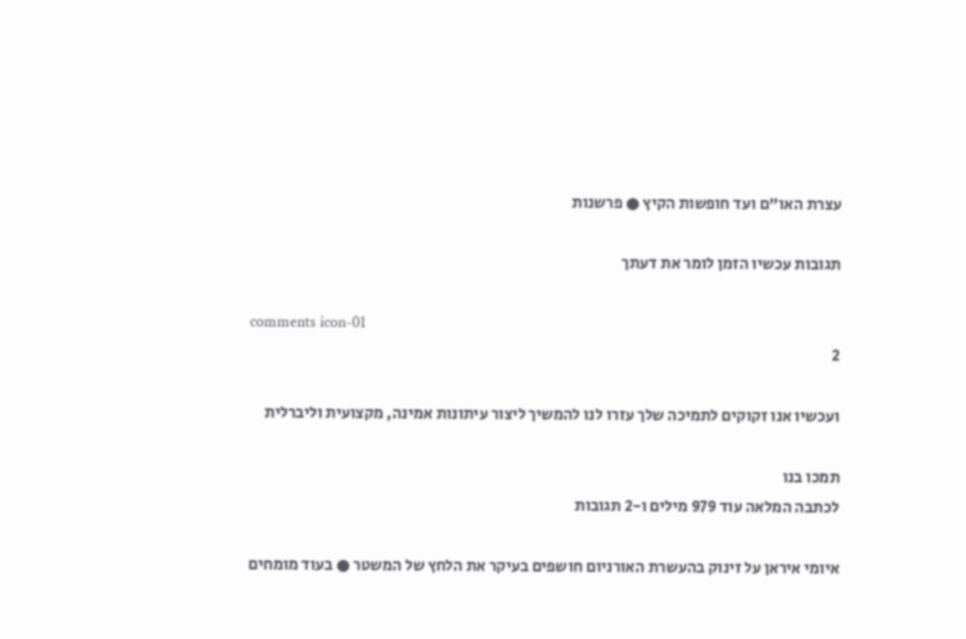עצרת האו"ם ועד חופשות הקיץ ● פרשנות

תגובות עכשיו הזמן לומר את דעתך

comments icon-01
2

ועכשיו אנו זקוקים לתמיכה שלך עזרו לנו להמשיך ליצור עיתונות אמינה, מקצועית וליברלית

תמכו בנו
לכתבה המלאה עוד 979 מילים ו-2 תגובות

איומי איראן על זינוק בהעשרת האורניום חושפים בעיקר את הלחץ של המשטר ● בעוד מומחים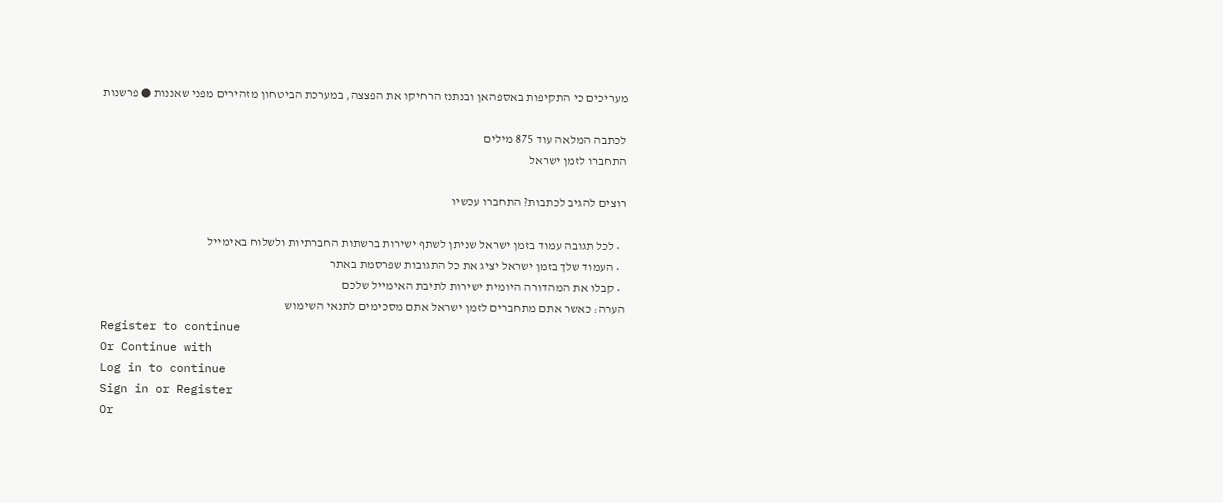מעריכים כי התקיפות באספהאן ובנתנז הרחיקו את הפצצה, במערכת הביטחון מזהירים מפני שאננות ● פרשנות

לכתבה המלאה עוד 875 מילים
התחברו לזמן ישראל

רוצים להגיב לכתבות? התחברו עכשיו

  • לכל תגובה עמוד בזמן ישראל שניתן לשתף ישירות ברשתות החברתיות ולשלוח באימייל
  • העמוד שלך בזמן ישראל יציג את כל התגובות שפרסמת באתר
  • קבלו את המהדורה היומית ישירות לתיבת האימייל שלכם
הערה: כאשר אתם מתחברים לזמן ישראל אתם מסכימים לתנאי השימוש
Register to continue
Or Continue with
Log in to continue
Sign in or Register
Or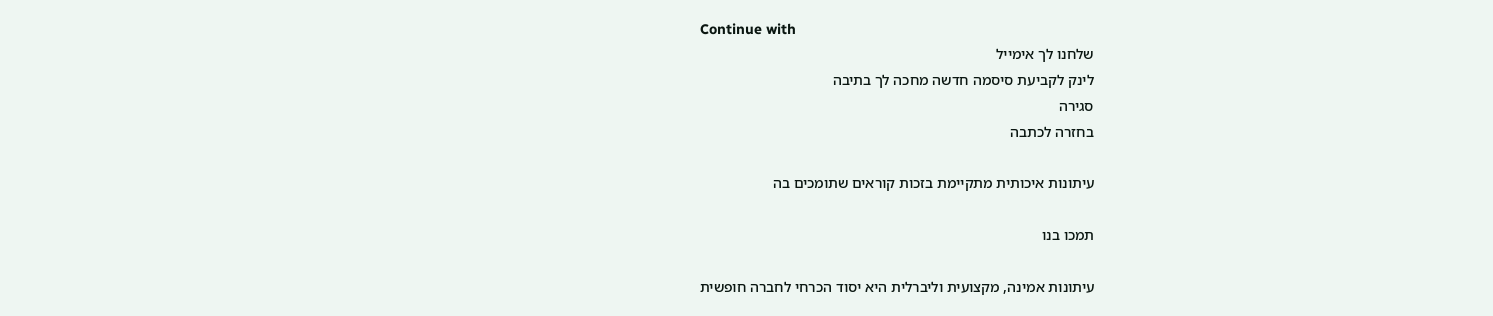Continue with
שלחנו לך אימייל
לינק לקביעת סיסמה חדשה מחכה לך בתיבה
סגירה
בחזרה לכתבה

עיתונות איכותית מתקיימת בזכות קוראים שתומכים בה

תמכו בנו

עיתונות אמינה, מקצועית וליברלית היא יסוד הכרחי לחברה חופשית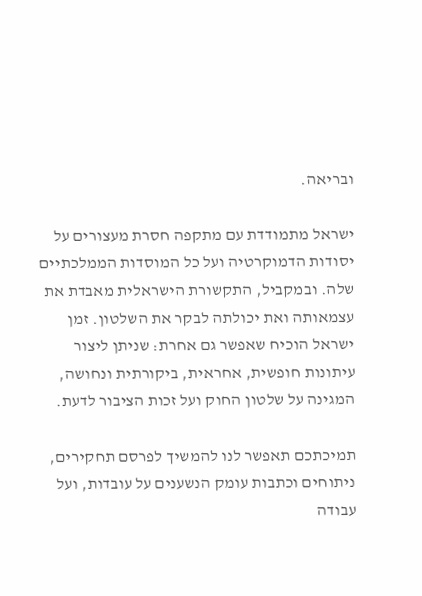ובריאה.

ישראל מתמודדת עם מתקפה חסרת מעצורים על יסודות הדמוקרטיה ועל כל המוסדות הממלכתיים שלה. ובמקביל, התקשורת הישראלית מאבדת את עצמאותה ואת יכולתה לבקר את השלטון. זמן ישראל הוכיח שאפשר גם אחרת: שניתן ליצור עיתונות חופשית, אחראית, ביקורתית ונחושה, המגינה על שלטון החוק ועל זכות הציבור לדעת.

תמיכתכם תאפשר לנו להמשיך לפרסם תחקירים, ניתוחים וכתבות עומק הנשענים על עובדות, ועל עבודה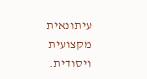עיתונאית מקצועית ויסודית.